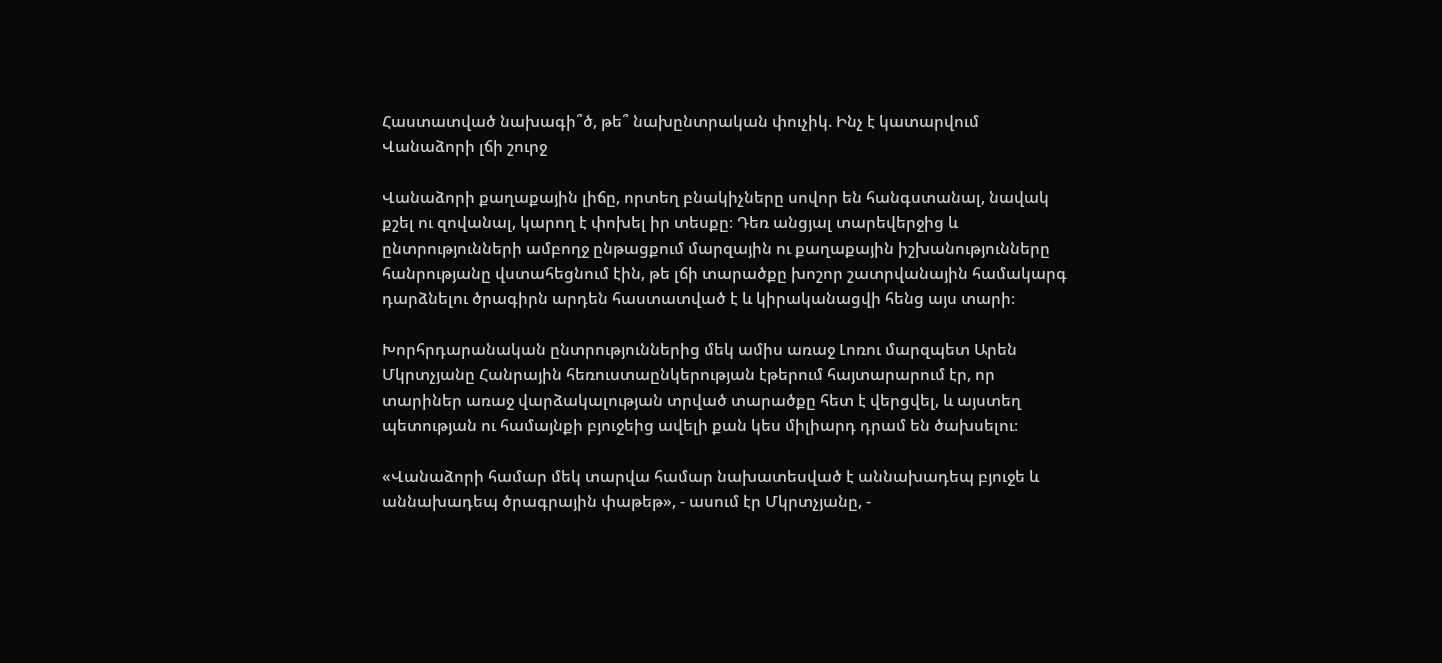Հաստատված նախագի՞ծ, թե՞ նախընտրական փուչիկ. Ինչ է կատարվում Վանաձորի լճի շուրջ

Վանաձորի քաղաքային լիճը, որտեղ բնակիչները սովոր են հանգստանալ, նավակ քշել ու զովանալ, կարող է փոխել իր տեսքը։ Դեռ անցյալ տարեվերջից և ընտրությունների ամբողջ ընթացքում մարզային ու քաղաքային իշխանությունները հանրությանը վստահեցնում էին, թե լճի տարածքը խոշոր շատրվանային համակարգ դարձնելու ծրագիրն արդեն հաստատված է և կիրականացվի հենց այս տարի։

Խորհրդարանական ընտրություններից մեկ ամիս առաջ Լոռու մարզպետ Արեն Մկրտչյանը Հանրային հեռուստաընկերության էթերում հայտարարում էր, որ տարիներ առաջ վարձակալության տրված տարածքը հետ է վերցվել, և այստեղ պետության ու համայնքի բյուջեից ավելի քան կես միլիարդ դրամ են ծախսելու։

«Վանաձորի համար մեկ տարվա համար նախատեսված է աննախադեպ բյուջե և աննախադեպ ծրագրային փաթեթ», - ասում էր Մկրտչյանը, -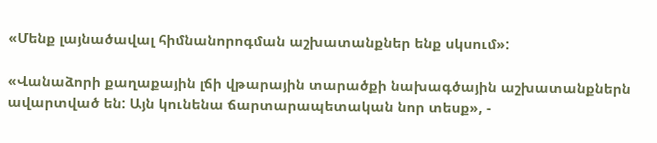«Մենք լայնածավալ հիմնանորոգման աշխատանքներ ենք սկսում»:

«Վանաձորի քաղաքային լճի վթարային տարածքի նախագծային աշխատանքներն ավարտված են: Այն կունենա ճարտարապետական նոր տեսք», -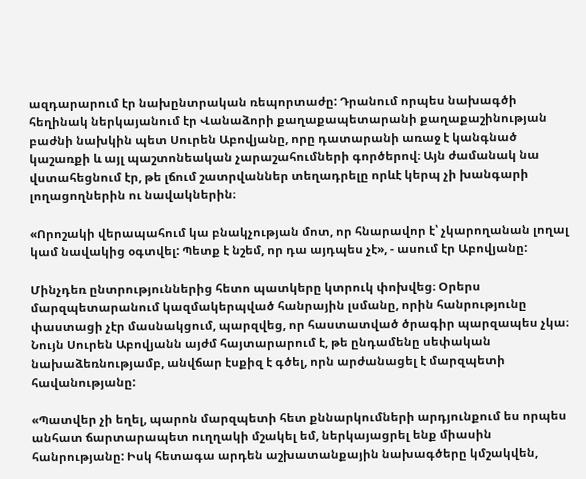ազդարարում էր նախընտրական ռեպորտաժը: Դրանում որպես նախագծի հեղինակ ներկայանում էր Վանաձորի քաղաքապետարանի քաղաքաշինության բաժնի նախկին պետ Սուրեն Աբովյանը, որը դատարանի առաջ է կանգնած կաշառքի և այլ պաշտոնեական չարաշահումների գործերով։ Այն ժամանակ նա վստահեցնում էր, թե լճում շատրվաններ տեղադրելը որևէ կերպ չի խանգարի լողացողներին ու նավակներին։

«Որոշակի վերապահում կա բնակչության մոտ, որ հնարավոր է՝ չկարողանան լողալ կամ նավակից օգտվել: Պետք է նշեմ, որ դա այդպես չէ», - ասում էր Աբովյանը:

Մինչդեռ ընտրություններից հետո պատկերը կտրուկ փոխվեց։ Օրերս մարզպետարանում կազմակերպված հանրային լսմանը, որին հանրությունը փաստացի չէր մասնակցում, պարզվեց, որ հաստատված ծրագիր պարզապես չկա։ Նույն Սուրեն Աբովյանն այժմ հայտարարում է, թե ընդամենը սեփական նախաձեռնությամբ, անվճար էսքիզ է գծել, որն արժանացել է մարզպետի հավանությանը:

«Պատվեր չի եղել, պարոն մարզպետի հետ քննարկումների արդյունքում ես որպես անհատ ճարտարապետ ուղղակի մշակել եմ, ներկայացրել ենք միասին հանրությանը: Իսկ հետագա արդեն աշխատանքային նախագծերը կմշակվեն,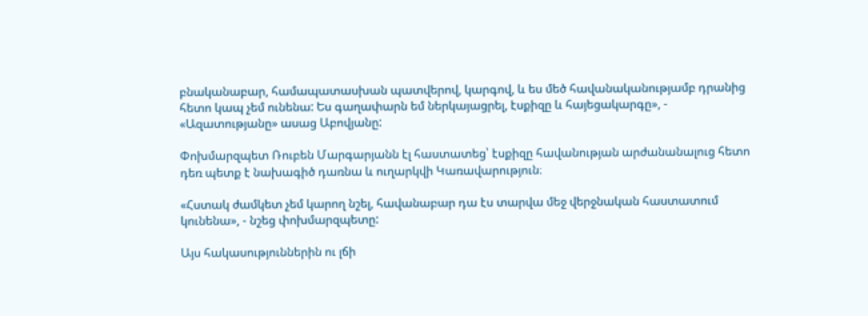բնականաբար, համապատասխան պատվերով, կարգով, և ես մեծ հավանականությամբ դրանից հետո կապ չեմ ունենա: Ես գաղափարն եմ ներկայացրել, էսքիզը և հայեցակարգը», - «Ազատությանը» ասաց Աբովյանը:

Փոխմարզպետ Ռուբեն Մարգարյանն էլ հաստատեց՝ էսքիզը հավանության արժանանալուց հետո դեռ պետք է նախագիծ դառնա և ուղարկվի Կառավարություն։

«Հստակ ժամկետ չեմ կարող նշել, հավանաբար դա էս տարվա մեջ վերջնական հաստատում կունենա», - նշեց փոխմարզպետը:

Այս հակասություններին ու լճի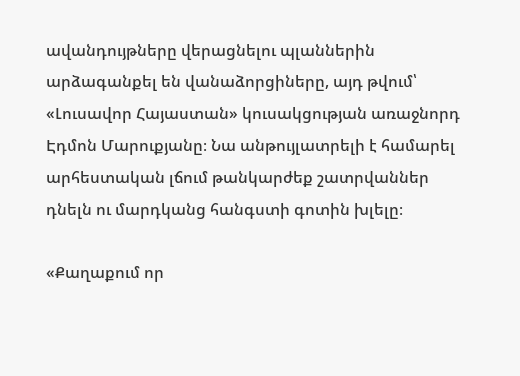ավանդույթները վերացնելու պլաններին արձագանքել են վանաձորցիները, այդ թվում՝ «Լուսավոր Հայաստան» կուսակցության առաջնորդ Էդմոն Մարուքյանը։ Նա անթույլատրելի է համարել արհեստական լճում թանկարժեք շատրվաններ դնելն ու մարդկանց հանգստի գոտին խլելը։

«Քաղաքում որ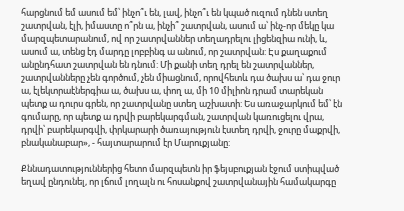հարցնում եմ ասում եմ՝ ինչո՞ւ են, լավ, ինչո՞ւ են կպած ուզում դնեն ստեղ շատրվան, էլի, իմաստը ո՞րն ա, ինչի՞ շատրվան, ասում ա՝ ինչ-որ մեկը կա մարզպետարանում, ով որ շատրվաններ տեղադրելու լիցենզիա ունի, և, ասում ա, տենց էդ մարդը լոբբինգ ա անում, որ շատրվան: Էս քաղաքում անընդհատ շատրվան են դնում: Մի քանի տեղ դրել են շատրվաններ, շատրվանները չեն գործում, չեն միացնում, որովհետև դա ծախս ա՝ դա ջուր ա, էլեկտրաէներգիա ա, ծախս ա, փող ա, մի 10 միլիոն դրամ տարեկան պետք ա դուրս գրեն, որ շատրվանը ստեղ աշխատի: Ես առաջարկում եմ՝ էն գումարը, որ պետք ա դրվի բարեկարգման, շատրվան կառուցելու վրա, դրվի՝ բարեկարգվի, փրկարարի ծառայություն էստեղ դրվի, ջուրը մաքրվի, բնականաբար», - հայտարարում էր Մարուքյանը:

Քննադատություններից հետո մարզպետն իր ֆեյսբուքյան էջում ստիպված եղավ ընդունել, որ լճում լողալն ու հոսանքով շատրվանային համակարգը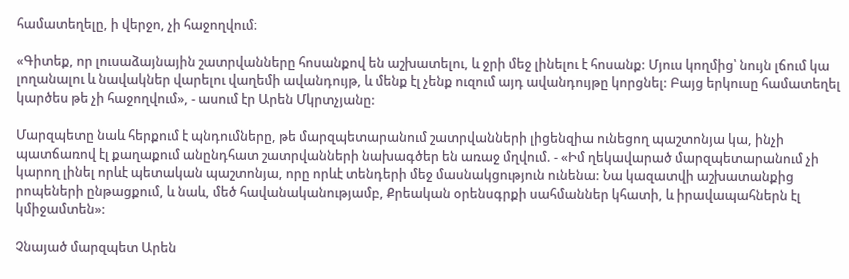համատեղելը, ի վերջո, չի հաջողվում։

«Գիտեք, որ լուսաձայնային շատրվանները հոսանքով են աշխատելու, և ջրի մեջ լինելու է հոսանք: Մյուս կողմից՝ նույն լճում կա լողանալու և նավակներ վարելու վաղեմի ավանդույթ, և մենք էլ չենք ուզում այդ ավանդույթը կորցնել: Բայց երկուսը համատեղել կարծես թե չի հաջողվում», - ասում էր Արեն Մկրտչյանը:

Մարզպետը նաև հերքում է պնդումները, թե մարզպետարանում շատրվանների լիցենզիա ունեցող պաշտոնյա կա, ինչի պատճառով էլ քաղաքում անընդհատ շատրվանների նախագծեր են առաջ մղվում. - «Իմ ղեկավարած մարզպետարանում չի կարող լինել որևէ պետական պաշտոնյա, որը որևէ տենդերի մեջ մասնակցություն ունենա: Նա կազատվի աշխատանքից րոպեների ընթացքում, և նաև, մեծ հավանականությամբ, Քրեական օրենսգրքի սահմաններ կհատի, և իրավապահներն էլ կմիջամտեն»:

Չնայած մարզպետ Արեն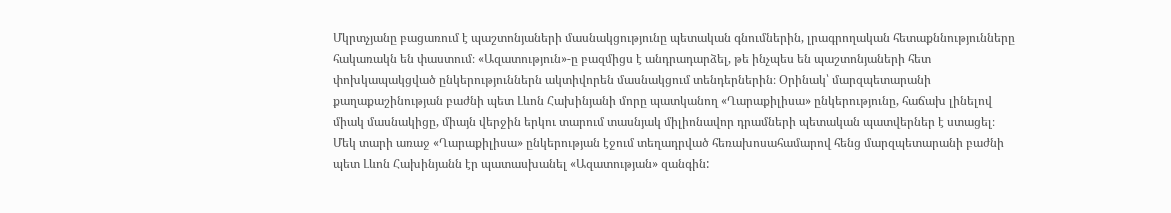Մկրտչյանը բացառում է պաշտոնյաների մասնակցությունը պետական գնումներին, լրագրողական հետաքննությունները հակառակն են փաստում։ «Ազատություն»-ը բազմիցս է անդրադարձել, թե ինչպես են պաշտոնյաների հետ փոխկապակցված ընկերություններն ակտիվորեն մասնակցում տենդերներին։ Օրինակ՝ մարզպետարանի քաղաքաշինության բաժնի պետ Լևոն Հախինյանի մորը պատկանող «Ղարաքիլիսա» ընկերությունը, հաճախ լինելով միակ մասնակիցը, միայն վերջին երկու տարում տասնյակ միլիոնավոր դրամների պետական պատվերներ է ստացել։ Մեկ տարի առաջ «Ղարաքիլիսա» ընկերության էջում տեղադրված հեռախոսահամարով հենց մարզպետարանի բաժնի պետ Լևոն Հախինյանն էր պատասխանել «Ազատության» զանգին: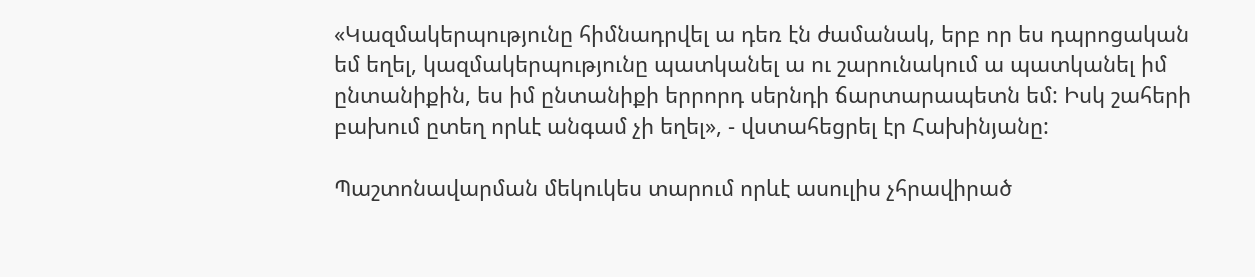«Կազմակերպությունը հիմնադրվել ա դեռ էն ժամանակ, երբ որ ես դպրոցական եմ եղել, կազմակերպությունը պատկանել ա ու շարունակում ա պատկանել իմ ընտանիքին, ես իմ ընտանիքի երրորդ սերնդի ճարտարապետն եմ: Իսկ շահերի բախում ըտեղ որևէ անգամ չի եղել», - վստահեցրել էր Հախինյանը:

Պաշտոնավարման մեկուկես տարում որևէ ասուլիս չհրավիրած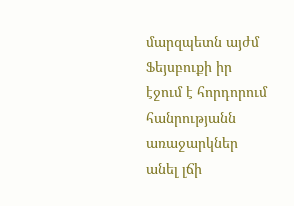մարզպետն այժմ Ֆեյսբուքի իր էջում է հորդորում հանրությանն առաջարկներ անել լճի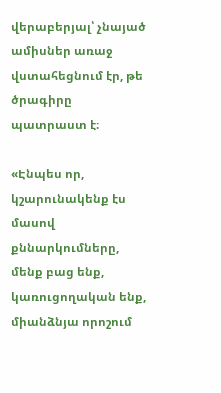վերաբերյալ՝ չնայած ամիսներ առաջ վստահեցնում էր, թե ծրագիրը պատրաստ է։

«Էնպես որ, կշարունակենք էս մասով քննարկումները, մենք բաց ենք, կառուցողական ենք, միանձնյա որոշում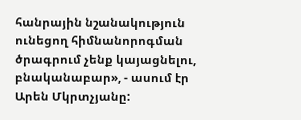հանրային նշանակություն ունեցող հիմնանորոգման ծրագրում չենք կայացնելու, բնականաբար», - ասում էր Արեն Մկրտչյանը: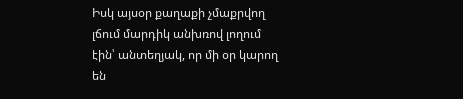Իսկ այսօր քաղաքի չմաքրվող լճում մարդիկ անխռով լողում էին՝ անտեղյակ, որ մի օր կարող են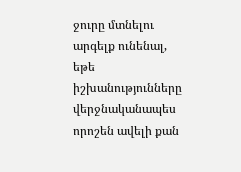ջուրը մտնելու արգելք ունենալ, եթե իշխանությունները վերջնականապես որոշեն ավելի քան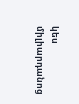կես միլիարդանոց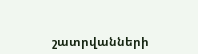շատրվանների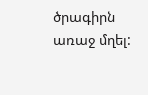ծրագիրն առաջ մղել: